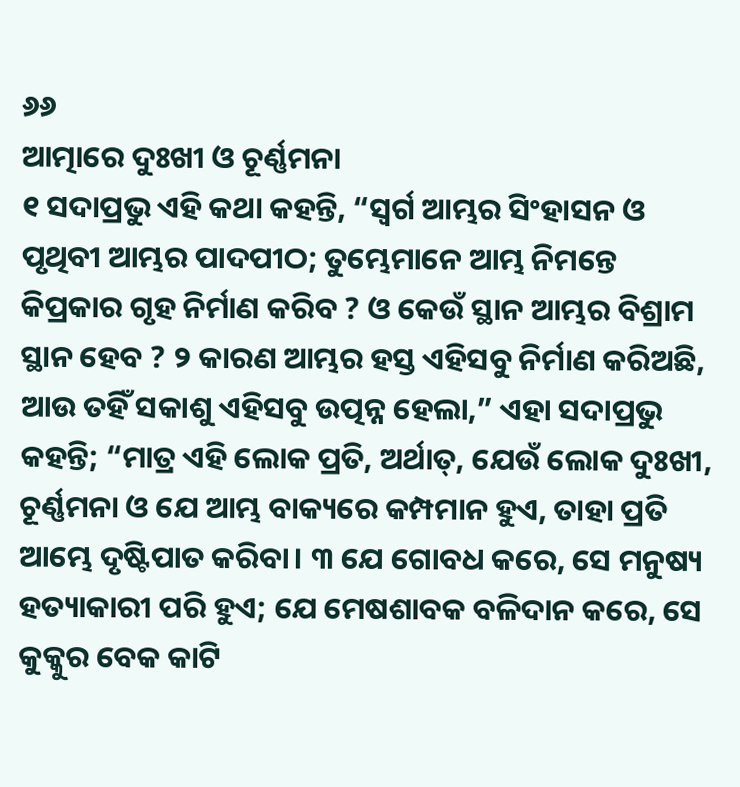୬୬
ଆତ୍ମାରେ ଦୁଃଖୀ ଓ ଚୂର୍ଣ୍ଣମନା
୧ ସଦାପ୍ରଭୁ ଏହି କଥା କହନ୍ତି, “ସ୍ୱର୍ଗ ଆମ୍ଭର ସିଂହାସନ ଓ ପୃଥିବୀ ଆମ୍ଭର ପାଦପୀଠ; ତୁମ୍ଭେମାନେ ଆମ୍ଭ ନିମନ୍ତେ କିପ୍ରକାର ଗୃହ ନିର୍ମାଣ କରିବ ? ଓ କେଉଁ ସ୍ଥାନ ଆମ୍ଭର ବିଶ୍ରାମ ସ୍ଥାନ ହେବ ? ୨ କାରଣ ଆମ୍ଭର ହସ୍ତ ଏହିସବୁ ନିର୍ମାଣ କରିଅଛି, ଆଉ ତହିଁ ସକାଶୁ ଏହିସବୁ ଉତ୍ପନ୍ନ ହେଲା,” ଏହା ସଦାପ୍ରଭୁ କହନ୍ତି; “ମାତ୍ର ଏହି ଲୋକ ପ୍ରତି, ଅର୍ଥାତ୍‍, ଯେଉଁ ଲୋକ ଦୁଃଖୀ, ଚୂର୍ଣ୍ଣମନା ଓ ଯେ ଆମ୍ଭ ବାକ୍ୟରେ କମ୍ପମାନ ହୁଏ, ତାହା ପ୍ରତି ଆମ୍ଭେ ଦୃଷ୍ଟିପାତ କରିବା। ୩ ଯେ ଗୋବଧ କରେ, ସେ ମନୁଷ୍ୟ ହତ୍ୟାକାରୀ ପରି ହୁଏ; ଯେ ମେଷଶାବକ ବଳିଦାନ କରେ, ସେ କୁକ୍କୁର ବେକ କାଟି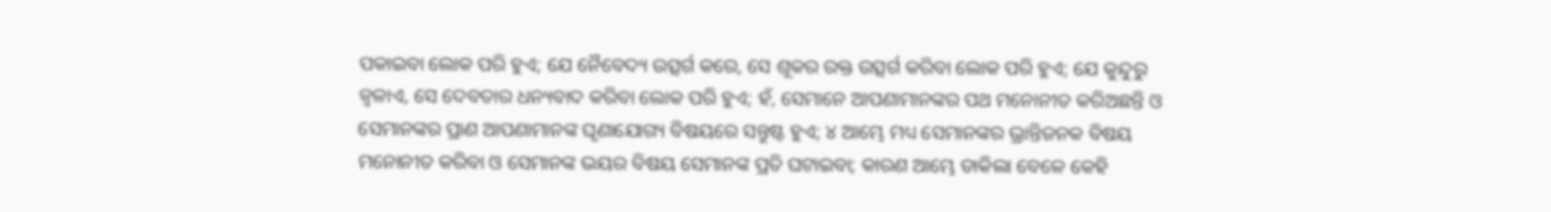ପକାଇବା ଲୋକ ପରି ହୁଏ; ଯେ ନୈବେଦ୍ୟ ଉତ୍ସର୍ଗ କରେ, ସେ ଶୂକର ରକ୍ତ ଉତ୍ସର୍ଗ କରିବା ଲୋକ ପରି ହୁଏ; ଯେ କୁନ୍ଦୁରୁ ଜ୍ୱଳାଏ, ସେ ଦେବତାର ଧନ୍ୟବାଦ କରିବା ଲୋକ ପରି ହୁଏ; ହଁ, ସେମାନେ ଆପଣାମାନଙ୍କର ପଥ ମନୋନୀତ କରିଅଛନ୍ତି ଓ ସେମାନଙ୍କର ପ୍ରାଣ ଆପଣାମାନଙ୍କ ଘୃଣାଯୋଗ୍ୟ ବିଷୟରେ ସନ୍ତୁଷ୍ଟ ହୁଏ; ୪ ଆମ୍ଭେ ମଧ୍ୟ ସେମାନଙ୍କର ଭ୍ରାନ୍ତିଜନକ ବିଷୟ ମନୋନୀତ କରିବା ଓ ସେମାନଙ୍କ ଭୟର ବିଷୟ ସେମାନଙ୍କ ପ୍ରତି ଘଟାଇବା; କାରଣ ଆମ୍ଭେ ଡାକିଲା ବେଳେ କେହି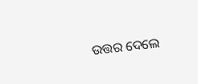ଉତ୍ତର ଦେଲେ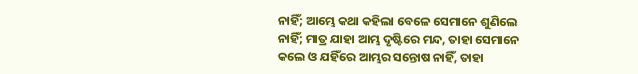ନାହିଁ; ଆମ୍ଭେ କଥା କହିଲା ବେଳେ ସେମାନେ ଶୁଣିଲେ ନାହିଁ; ମାତ୍ର ଯାହା ଆମ୍ଭ ଦୃଷ୍ଟିରେ ମନ୍ଦ, ତାହା ସେମାନେ କଲେ ଓ ଯହିଁରେ ଆମ୍ଭର ସନ୍ତୋଷ ନାହିଁ, ତାହା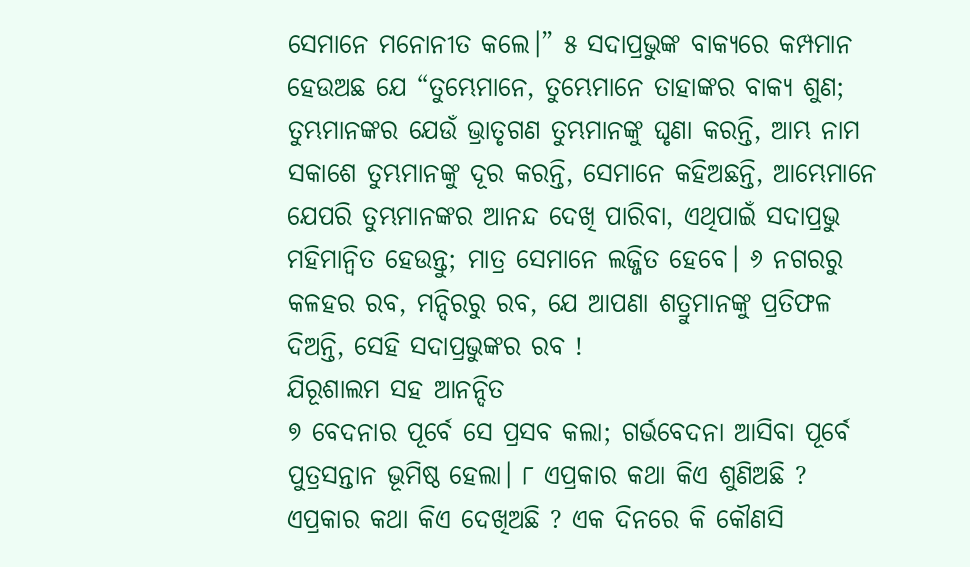ସେମାନେ ମନୋନୀତ କଲେ।” ୫ ସଦାପ୍ରଭୁଙ୍କ ବାକ୍ୟରେ କମ୍ପମାନ ହେଉଅଛ ଯେ “ତୁମ୍ଭେମାନେ, ତୁମ୍ଭେମାନେ ତାହାଙ୍କର ବାକ୍ୟ ଶୁଣ; ତୁମ୍ଭମାନଙ୍କର ଯେଉଁ ଭ୍ରାତୃଗଣ ତୁମ୍ଭମାନଙ୍କୁ ଘୃଣା କରନ୍ତି, ଆମ୍ଭ ନାମ ସକାଶେ ତୁମ୍ଭମାନଙ୍କୁ ଦୂର କରନ୍ତି, ସେମାନେ କହିଅଛନ୍ତି, ଆମ୍ଭେମାନେ ଯେପରି ତୁମ୍ଭମାନଙ୍କର ଆନନ୍ଦ ଦେଖି ପାରିବା, ଏଥିପାଇଁ ସଦାପ୍ରଭୁ ମହିମାନ୍ୱିତ ହେଉନ୍ତୁ; ମାତ୍ର ସେମାନେ ଲଜ୍ଜିତ ହେବେ। ୬ ନଗରରୁ କଳହର ରବ, ମନ୍ଦିରରୁ ରବ, ଯେ ଆପଣା ଶତ୍ରୁମାନଙ୍କୁ ପ୍ରତିଫଳ ଦିଅନ୍ତି, ସେହି ସଦାପ୍ରଭୁଙ୍କର ରବ !
ଯିରୂଶାଲମ ସହ ଆନନ୍ଦିତ
୭ ବେଦନାର ପୂର୍ବେ ସେ ପ୍ରସବ କଲା; ଗର୍ଭବେଦନା ଆସିବା ପୂର୍ବେ ପୁତ୍ରସନ୍ତାନ ଭୂମିଷ୍ଠ ହେଲା। ୮ ଏପ୍ରକାର କଥା କିଏ ଶୁଣିଅଛି ? ଏପ୍ରକାର କଥା କିଏ ଦେଖିଅଛି ? ଏକ ଦିନରେ କି କୌଣସି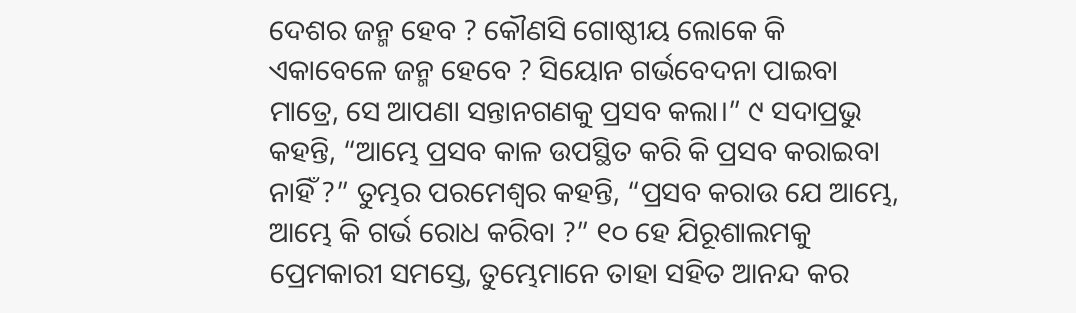ଦେଶର ଜନ୍ମ ହେବ ? କୌଣସି ଗୋଷ୍ଠୀୟ ଲୋକେ କି ଏକାବେଳେ ଜନ୍ମ ହେବେ ? ସିୟୋନ ଗର୍ଭବେଦନା ପାଇବା ମାତ୍ରେ, ସେ ଆପଣା ସନ୍ତାନଗଣକୁ ପ୍ରସବ କଲା।” ୯ ସଦାପ୍ରଭୁ କହନ୍ତି, “ଆମ୍ଭେ ପ୍ରସବ କାଳ ଉପସ୍ଥିତ କରି କି ପ୍ରସବ କରାଇବା ନାହିଁ ?” ତୁମ୍ଭର ପରମେଶ୍ୱର କହନ୍ତି, “ପ୍ରସବ କରାଉ ଯେ ଆମ୍ଭେ, ଆମ୍ଭେ କି ଗର୍ଭ ରୋଧ କରିବା ?” ୧୦ ହେ ଯିରୂଶାଲମକୁ ପ୍ରେମକାରୀ ସମସ୍ତେ, ତୁମ୍ଭେମାନେ ତାହା ସହିତ ଆନନ୍ଦ କର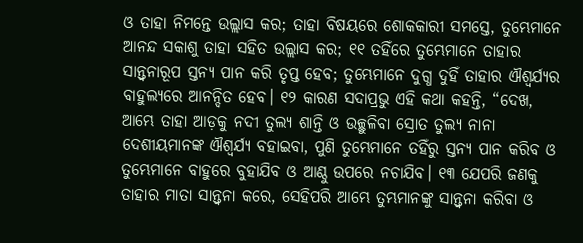ଓ ତାହା ନିମନ୍ତେ ଉଲ୍ଲାସ କର; ତାହା ବିଷୟରେ ଶୋକକାରୀ ସମସ୍ତେ, ତୁମ୍ଭେମାନେ ଆନନ୍ଦ ସକାଶୁ ତାହା ସହିତ ଉଲ୍ଲାସ କର; ୧୧ ତହିଁରେ ତୁମ୍ଭେମାନେ ତାହାର ସାନ୍ତ୍ୱନାରୂପ ସ୍ତନ୍ୟ ପାନ କରି ତୃପ୍ତ ହେବ; ତୁମ୍ଭେମାନେ ଦୁଗ୍ଧ ଦୁହିଁ ତାହାର ଐଶ୍ୱର୍ଯ୍ୟର ବାହୁଲ୍ୟରେ ଆନନ୍ଦିତ ହେବ। ୧୨ କାରଣ ସଦାପ୍ରଭୁ ଏହି କଥା କହନ୍ତି, “ଦେଖ, ଆମ୍ଭେ ତାହା ଆଡ଼କୁ ନଦୀ ତୁଲ୍ୟ ଶାନ୍ତି ଓ ଉଚ୍ଛୁଳିବା ସ୍ରୋତ ତୁଲ୍ୟ ନାନା ଦେଶୀୟମାନଙ୍କ ଐଶ୍ୱର୍ଯ୍ୟ ବହାଇବା, ପୁଣି ତୁମ୍ଭେମାନେ ତହିଁରୁ ସ୍ତନ୍ୟ ପାନ କରିବ ଓ ତୁମ୍ଭେମାନେ ବାହୁରେ ବୁହାଯିବ ଓ ଆଣ୍ଠୁ ଉପରେ ନଚାଯିବ। ୧୩ ଯେପରି ଜଣକୁ ତାହାର ମାତା ସାନ୍ତ୍ୱନା କରେ, ସେହିପରି ଆମ୍ଭେ ତୁମ୍ଭମାନଙ୍କୁ ସାନ୍ତ୍ୱନା କରିବା ଓ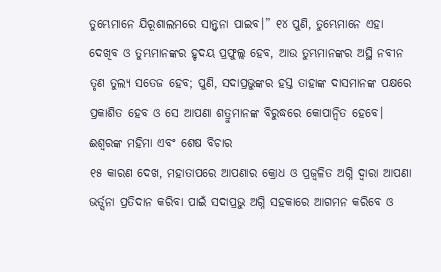ତୁମ୍ଭେମାନେ ଯିରୂଶାଲମରେ ସାନ୍ତ୍ୱନା ପାଇବ।” ୧୪ ପୁଣି, ତୁମ୍ଭେମାନେ ଏହା ଦେଖିବ ଓ ତୁମ୍ଭମାନଙ୍କର ହୃଦୟ ପ୍ରଫୁଲ୍ଲ ହେବ, ଆଉ ତୁମ୍ଭମାନଙ୍କର ଅସ୍ଥି ନବୀନ ତୃଣ ତୁଲ୍ୟ ସତେଜ ହେବ; ପୁଣି, ସଦାପ୍ରଭୁଙ୍କର ହସ୍ତ ତାହାଙ୍କ ଦାସମାନଙ୍କ ପକ୍ଷରେ ପ୍ରକାଶିତ ହେବ ଓ ସେ ଆପଣା ଶତ୍ରୁମାନଙ୍କ ବିରୁଦ୍ଧରେ କୋପାନ୍ୱିତ ହେବେ।
ଈଶ୍ୱରଙ୍କ ମହିମା ଏବଂ ଶେଷ ବିଚାର
୧୫ କାରଣ ଦେଖ, ମହାତାପରେ ଆପଣାର କ୍ରୋଧ ଓ ପ୍ରଜ୍ୱଳିତ ଅଗ୍ନି ଦ୍ୱାରା ଆପଣା ଭର୍ତ୍ସନା ପ୍ରତିଦାନ କରିବା ପାଇଁ ସଦାପ୍ରଭୁ ଅଗ୍ନି ସହକାରେ ଆଗମନ କରିବେ ଓ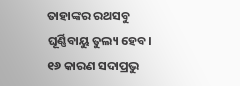ତାହାଙ୍କର ରଥସବୁ ଘୂର୍ଣ୍ଣିବାୟୁ ତୁଲ୍ୟ ହେବ। ୧୬ କାରଣ ସଦାପ୍ରଭୁ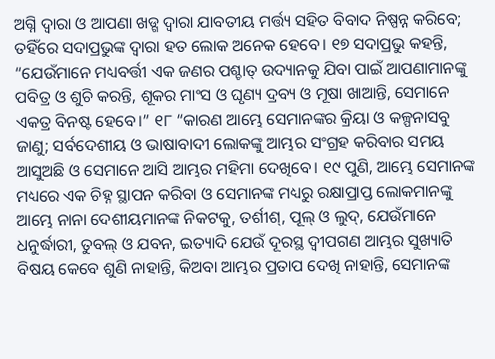ଅଗ୍ନି ଦ୍ୱାରା ଓ ଆପଣା ଖଡ୍ଗ ଦ୍ୱାରା ଯାବତୀୟ ମର୍ତ୍ତ୍ୟ ସହିତ ବିବାଦ ନିଷ୍ପନ୍ନ କରିବେ; ତହିଁରେ ସଦାପ୍ରଭୁଙ୍କ ଦ୍ୱାରା ହତ ଲୋକ ଅନେକ ହେବେ। ୧୭ ସଦାପ୍ରଭୁ କହନ୍ତି, “ଯେଉଁମାନେ ମଧ୍ୟବର୍ତ୍ତୀ ଏକ ଜଣର ପଶ୍ଚାତ୍‍ ଉଦ୍ୟାନକୁ ଯିବା ପାଇଁ ଆପଣାମାନଙ୍କୁ ପବିତ୍ର ଓ ଶୁଚି କରନ୍ତି, ଶୂକର ମାଂସ ଓ ଘୃଣ୍ୟ ଦ୍ରବ୍ୟ ଓ ମୂଷା ଖାଆନ୍ତି, ସେମାନେ ଏକତ୍ର ବିନଷ୍ଟ ହେବେ।” ୧୮ “କାରଣ ଆମ୍ଭେ ସେମାନଙ୍କର କ୍ରିୟା ଓ କଳ୍ପନାସବୁ ଜାଣୁ; ସର୍ବଦେଶୀୟ ଓ ଭାଷାବାଦୀ ଲୋକଙ୍କୁ ଆମ୍ଭର ସଂଗ୍ରହ କରିବାର ସମୟ ଆସୁଅଛି ଓ ସେମାନେ ଆସି ଆମ୍ଭର ମହିମା ଦେଖିବେ। ୧୯ ପୁଣି, ଆମ୍ଭେ ସେମାନଙ୍କ ମଧ୍ୟରେ ଏକ ଚିହ୍ନ ସ୍ଥାପନ କରିବା ଓ ସେମାନଙ୍କ ମଧ୍ୟରୁ ରକ୍ଷାପ୍ରାପ୍ତ ଲୋକମାନଙ୍କୁ ଆମ୍ଭେ ନାନା ଦେଶୀୟମାନଙ୍କ ନିକଟକୁ, ତର୍ଶୀଶ୍‍, ପୂଲ୍‍ ଓ ଲୁଦ୍‍, ଯେଉଁମାନେ ଧନୁର୍ଦ୍ଧାରୀ, ତୁବଲ୍‍ ଓ ଯବନ, ଇତ୍ୟାଦି ଯେଉଁ ଦୂରସ୍ଥ ଦ୍ୱୀପଗଣ ଆମ୍ଭର ସୁଖ୍ୟାତି ବିଷୟ କେବେ ଶୁଣି ନାହାନ୍ତି, କିଅବା ଆମ୍ଭର ପ୍ରତାପ ଦେଖି ନାହାନ୍ତି, ସେମାନଙ୍କ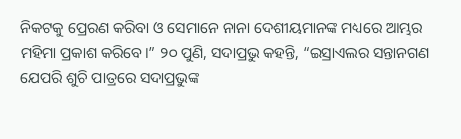ନିକଟକୁ ପ୍ରେରଣ କରିବା ଓ ସେମାନେ ନାନା ଦେଶୀୟମାନଙ୍କ ମଧ୍ୟରେ ଆମ୍ଭର ମହିମା ପ୍ରକାଶ କରିବେ।” ୨୦ ପୁଣି, ସଦାପ୍ରଭୁ କହନ୍ତି, “ଇସ୍ରାଏଲର ସନ୍ତାନଗଣ ଯେପରି ଶୁଚି ପାତ୍ରରେ ସଦାପ୍ରଭୁଙ୍କ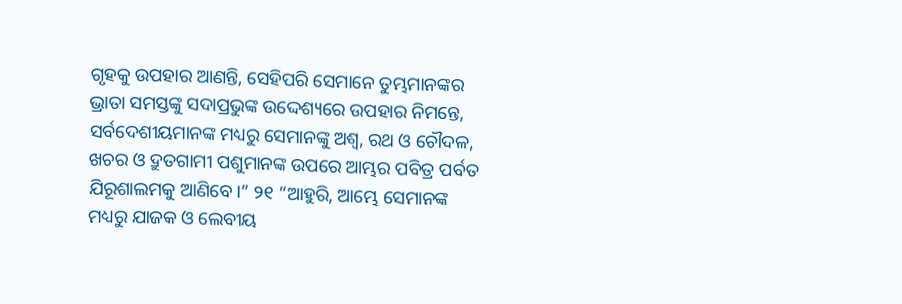ଗୃହକୁ ଉପହାର ଆଣନ୍ତି, ସେହିପରି ସେମାନେ ତୁମ୍ଭମାନଙ୍କର ଭ୍ରାତା ସମସ୍ତଙ୍କୁ ସଦାପ୍ରଭୁଙ୍କ ଉଦ୍ଦେଶ୍ୟରେ ଉପହାର ନିମନ୍ତେ, ସର୍ବଦେଶୀୟମାନଙ୍କ ମଧ୍ୟରୁ ସେମାନଙ୍କୁ ଅଶ୍ୱ, ରଥ ଓ ଚୌଦଳ, ଖଚର ଓ ଦ୍ରୁତଗାମୀ ପଶୁମାନଙ୍କ ଉପରେ ଆମ୍ଭର ପବିତ୍ର ପର୍ବତ ଯିରୂଶାଲମକୁ ଆଣିବେ।” ୨୧ “ଆହୁରି, ଆମ୍ଭେ ସେମାନଙ୍କ ମଧ୍ୟରୁ ଯାଜକ ଓ ଲେବୀୟ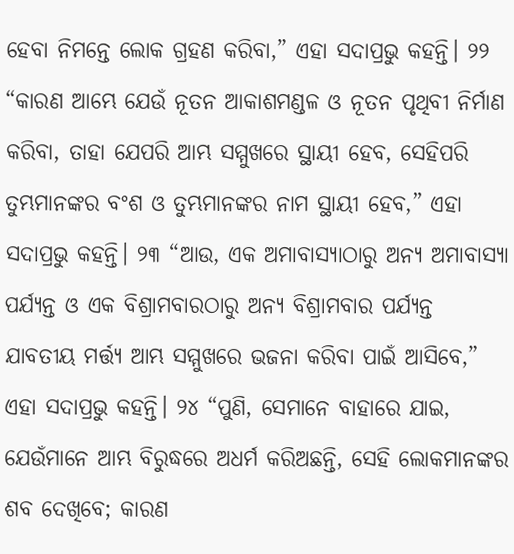ହେବା ନିମନ୍ତେ ଲୋକ ଗ୍ରହଣ କରିବା,” ଏହା ସଦାପ୍ରଭୁ କହନ୍ତି। ୨୨ “କାରଣ ଆମ୍ଭେ ଯେଉଁ ନୂତନ ଆକାଶମଣ୍ଡଳ ଓ ନୂତନ ପୃଥିବୀ ନିର୍ମାଣ କରିବା, ତାହା ଯେପରି ଆମ୍ଭ ସମ୍ମୁଖରେ ସ୍ଥାୟୀ ହେବ, ସେହିପରି ତୁମ୍ଭମାନଙ୍କର ବଂଶ ଓ ତୁମ୍ଭମାନଙ୍କର ନାମ ସ୍ଥାୟୀ ହେବ,” ଏହା ସଦାପ୍ରଭୁ କହନ୍ତି। ୨୩ “ଆଉ, ଏକ ଅମାବାସ୍ୟାଠାରୁ ଅନ୍ୟ ଅମାବାସ୍ୟା ପର୍ଯ୍ୟନ୍ତ ଓ ଏକ ବିଶ୍ରାମବାରଠାରୁ ଅନ୍ୟ ବିଶ୍ରାମବାର ପର୍ଯ୍ୟନ୍ତ ଯାବତୀୟ ମର୍ତ୍ତ୍ୟ ଆମ୍ଭ ସମ୍ମୁଖରେ ଭଜନା କରିବା ପାଇଁ ଆସିବେ,” ଏହା ସଦାପ୍ରଭୁ କହନ୍ତି। ୨୪ “ପୁଣି, ସେମାନେ ବାହାରେ ଯାଇ, ଯେଉଁମାନେ ଆମ୍ଭ ବିରୁଦ୍ଧରେ ଅଧର୍ମ କରିଅଛନ୍ତି, ସେହି ଲୋକମାନଙ୍କର ଶବ ଦେଖିବେ; କାରଣ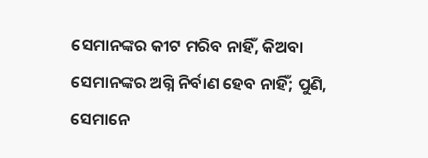ସେମାନଙ୍କର କୀଟ ମରିବ ନାହିଁ, କିଅବା ସେମାନଙ୍କର ଅଗ୍ନି ନିର୍ବାଣ ହେବ ନାହିଁ; ପୁଣି, ସେମାନେ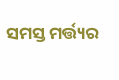ସମସ୍ତ ମର୍ତ୍ତ୍ୟର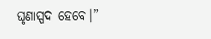ଘୃଣାସ୍ପଦ ହେବେ।”